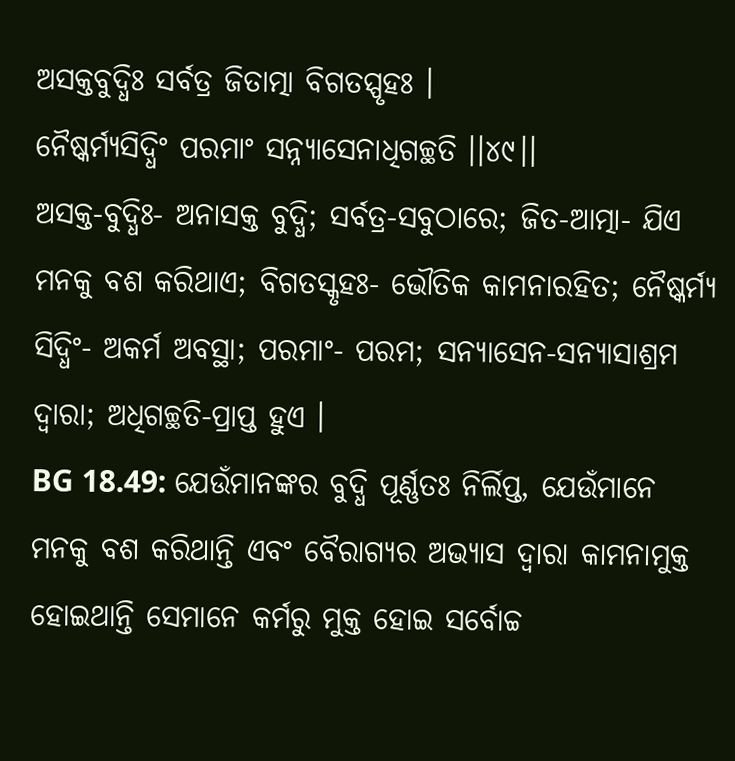ଅସକ୍ତବୁଦ୍ଧିଃ ସର୍ବତ୍ର ଜିତାତ୍ମା ବିଗତସ୍ପୃହଃ ।
ନୈଷ୍କର୍ମ୍ୟସିଦ୍ଧିଂ ପରମାଂ ସନ୍ନ୍ୟାସେନାଧିଗଚ୍ଛତି ।।୪୯।।
ଅସକ୍ତ-ବୁଦ୍ଧିଃ- ଅନାସକ୍ତ ବୁଦ୍ଧି; ସର୍ବତ୍ର-ସବୁଠାରେ; ଜିତ-ଆତ୍ମା- ଯିଏ ମନକୁ ବଶ କରିଥାଏ; ବିଗତସ୍କୃହଃ- ଭୌତିକ କାମନାରହିତ; ନୈଷ୍କର୍ମ୍ୟ ସିଦ୍ଧିଂ- ଅକର୍ମ ଅବସ୍ଥା; ପରମାଂ- ପରମ; ସନ୍ୟାସେନ-ସନ୍ୟାସାଶ୍ରମ ଦ୍ୱାରା; ଅଧିଗଚ୍ଛତି-ପ୍ରାପ୍ତ ହୁଏ ।
BG 18.49: ଯେଉଁମାନଙ୍କର ବୁଦ୍ଧି ପୂର୍ଣ୍ଣତଃ ନିର୍ଲିପ୍ତ, ଯେଉଁମାନେ ମନକୁ ବଶ କରିଥାନ୍ତି ଏବଂ ବୈରାଗ୍ୟର ଅଭ୍ୟାସ ଦ୍ୱାରା କାମନାମୁକ୍ତ ହୋଇଥାନ୍ତି ସେମାନେ କର୍ମରୁ ମୁକ୍ତ ହୋଇ ସର୍ବୋଚ୍ଚ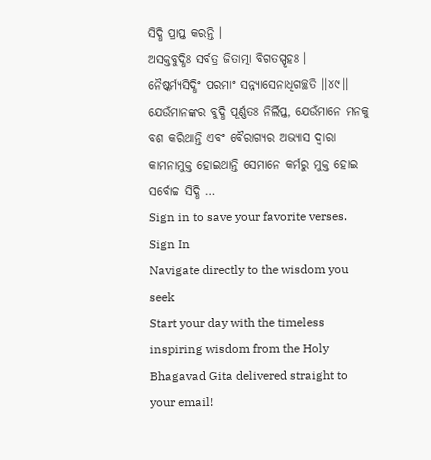ସିଦ୍ଧି ପ୍ରାପ୍ତ କରନ୍ତି ।
ଅସକ୍ତବୁଦ୍ଧିଃ ସର୍ବତ୍ର ଜିତାତ୍ମା ବିଗତସ୍ପୃହଃ ।
ନୈଷ୍କର୍ମ୍ୟସିଦ୍ଧିଂ ପରମାଂ ସନ୍ନ୍ୟାସେନାଧିଗଚ୍ଛତି ।।୪୯।।
ଯେଉଁମାନଙ୍କର ବୁଦ୍ଧି ପୂର୍ଣ୍ଣତଃ ନିର୍ଲିପ୍ତ, ଯେଉଁମାନେ ମନକୁ ବଶ କରିଥାନ୍ତି ଏବଂ ବୈରାଗ୍ୟର ଅଭ୍ୟାସ ଦ୍ୱାରା କାମନାମୁକ୍ତ ହୋଇଥାନ୍ତି ସେମାନେ କର୍ମରୁ ମୁକ୍ତ ହୋଇ ସର୍ବୋଚ୍ଚ ସିଦ୍ଧି …
Sign in to save your favorite verses.
Sign In
Navigate directly to the wisdom you seek
Start your day with the timeless inspiring wisdom from the Holy Bhagavad Gita delivered straight to your email!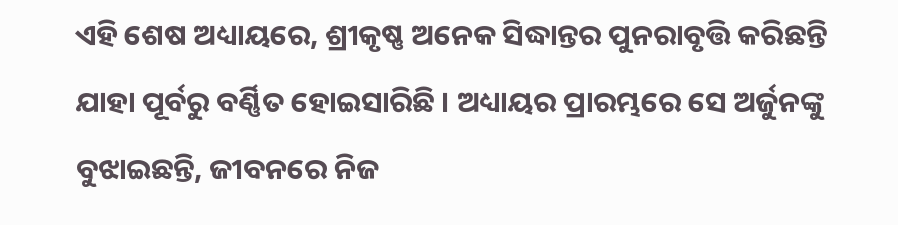ଏହି ଶେଷ ଅଧ୍ୟାୟରେ, ଶ୍ରୀକୃଷ୍ଣ ଅନେକ ସିଦ୍ଧାନ୍ତର ପୁନରାବୃତ୍ତି କରିଛନ୍ତି ଯାହା ପୂର୍ବରୁ ବର୍ଣ୍ଣିତ ହୋଇସାରିଛି । ଅଧ୍ୟାୟର ପ୍ରାରମ୍ଭରେ ସେ ଅର୍ଜୁନଙ୍କୁ ବୁଝାଇଛନ୍ତି, ଜୀବନରେ ନିଜ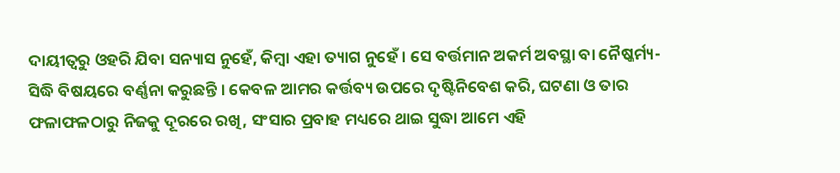ଦାୟୀତ୍ୱରୁ ଓହରି ଯିବା ସନ୍ୟାସ ନୁହେଁ, କିମ୍ବା ଏହା ତ୍ୟାଗ ନୁହେଁ । ସେ ବର୍ତ୍ତମାନ ଅକର୍ମ ଅବସ୍ଥା ବା ନୈଷ୍କର୍ମ୍ୟ-ସିଦ୍ଧି ବିଷୟରେ ବର୍ଣ୍ଣନା କରୁଛନ୍ତି । କେବଳ ଆମର କର୍ତ୍ତବ୍ୟ ଉପରେ ଦୃଷ୍ଟିନିବେଶ କରି, ଘଟଣା ଓ ତାର ଫଳାଫଳଠାରୁ ନିଜକୁ ଦୂରରେ ରଖି, ସଂସାର ପ୍ରବାହ ମଧ୍ୟରେ ଥାଇ ସୁଦ୍ଧା ଆମେ ଏହି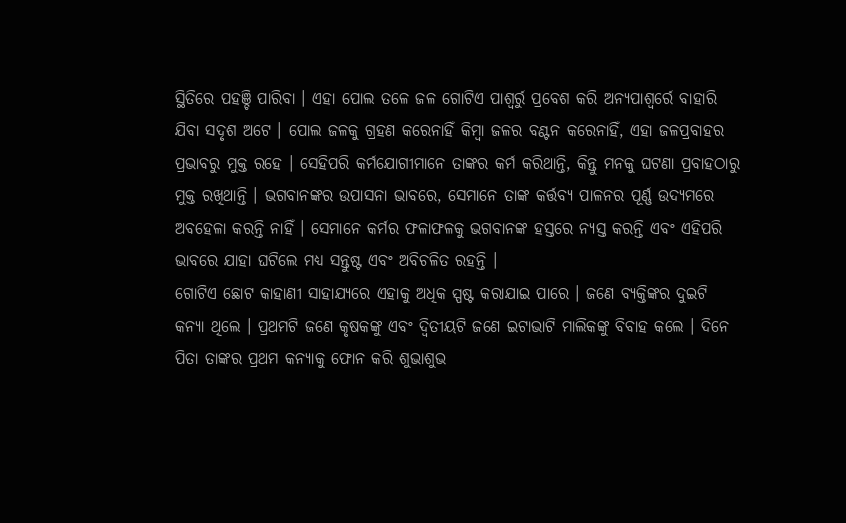ସ୍ଥିତିରେ ପହଞ୍ଚି ପାରିବା । ଏହା ପୋଲ ତଳେ ଜଳ ଗୋଟିଏ ପାଶ୍ୱର୍ରୁ ପ୍ରବେଶ କରି ଅନ୍ୟପାଶ୍ୱର୍ରେ ବାହାରି ଯିବା ସଦୃଶ ଅଟେ । ପୋଲ ଜଳକୁ ଗ୍ରହଣ କରେନାହିଁ କିମ୍ବା ଜଳର ବଣ୍ଟନ କରେନାହିଁ, ଏହା ଜଳପ୍ରବାହର ପ୍ରଭାବରୁ ମୁକ୍ତ ରହେ । ସେହିପରି କର୍ମଯୋଗୀମାନେ ତାଙ୍କର କର୍ମ କରିଥାନ୍ତି, କିନ୍ତୁ ମନକୁ ଘଟଣା ପ୍ରବାହଠାରୁ ମୁକ୍ତ ରଖିଥାନ୍ତି । ଭଗବାନଙ୍କର ଉପାସନା ଭାବରେ, ସେମାନେ ତାଙ୍କ କର୍ତ୍ତବ୍ୟ ପାଳନର ପୂର୍ଣ୍ଣ ଉଦ୍ୟମରେ ଅବହେଳା କରନ୍ତି ନାହିଁ । ସେମାନେ କର୍ମର ଫଳାଫଳକୁ ଭଗବାନଙ୍କ ହସ୍ତରେ ନ୍ୟସ୍ତ କରନ୍ତି ଏବଂ ଏହିପରି ଭାବରେ ଯାହା ଘଟିଲେ ମଧ୍ୟ ସନ୍ତୁଷ୍ଟ ଏବଂ ଅବିଚଳିତ ରହନ୍ତି ।
ଗୋଟିଏ ଛୋଟ କାହାଣୀ ସାହାଯ୍ୟରେ ଏହାକୁ ଅଧିକ ସ୍ପଷ୍ଟ କରାଯାଇ ପାରେ । ଜଣେ ବ୍ୟକ୍ତିଙ୍କର ଦୁଇଟି କନ୍ୟା ଥିଲେ । ପ୍ରଥମଟି ଜଣେ କୃଷକଙ୍କୁ ଏବଂ ଦ୍ୱିତୀୟଟି ଜଣେ ଇଟାଭାଟି ମାଲିକଙ୍କୁ ବିବାହ କଲେ । ଦିନେ ପିତା ତାଙ୍କର ପ୍ରଥମ କନ୍ୟାକୁ ଫୋନ କରି ଶୁଭାଶୁଭ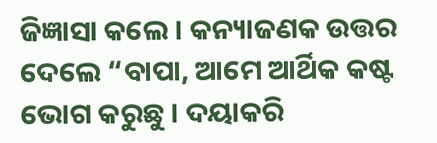ଜିଜ୍ଞାସା କଲେ । କନ୍ୟାଜଣକ ଉତ୍ତର ଦେଲେ “ବାପା, ଆମେ ଆର୍ଥିକ କଷ୍ଟ ଭୋଗ କରୁଛୁ । ଦୟାକରି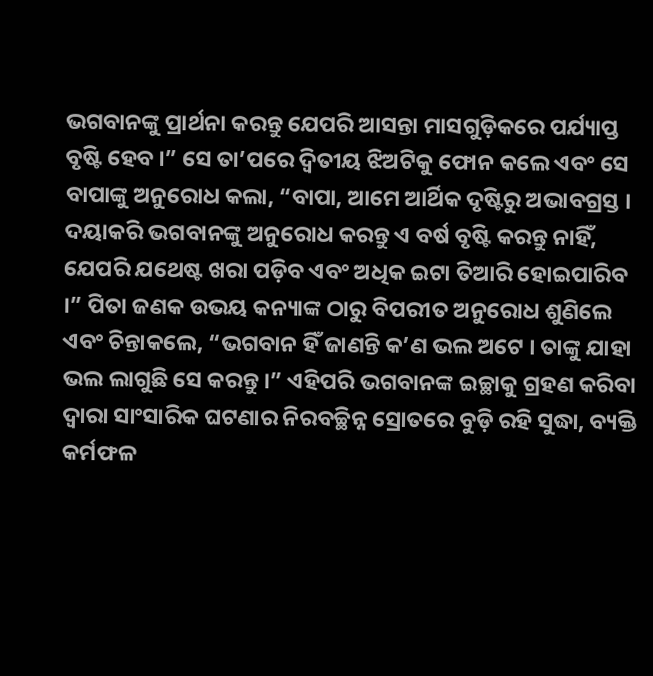ଭଗବାନଙ୍କୁ ପ୍ରାର୍ଥନା କରନ୍ତୁ ଯେପରି ଆସନ୍ତା ମାସଗୁଡ଼ିକରେ ପର୍ଯ୍ୟାପ୍ତ ବୃଷ୍ଟି ହେବ ।” ସେ ତା’ପରେ ଦ୍ୱିତୀୟ ଝିଅଟିକୁ ଫୋନ କଲେ ଏବଂ ସେ ବାପାଙ୍କୁ ଅନୁରୋଧ କଲା, “ବାପା, ଆମେ ଆର୍ଥିକ ଦୃଷ୍ଟିରୁ ଅଭାବଗ୍ରସ୍ତ । ଦୟାକରି ଭଗବାନଙ୍କୁ ଅନୁରୋଧ କରନ୍ତୁ ଏ ବର୍ଷ ବୃଷ୍ଟି କରନ୍ତୁ ନାହିଁ, ଯେପରି ଯଥେଷ୍ଟ ଖରା ପଡ଼ିବ ଏବଂ ଅଧିକ ଇଟା ତିଆରି ହୋଇପାରିବ ।” ପିତା ଜଣକ ଉଭୟ କନ୍ୟାଙ୍କ ଠାରୁ ବିପରୀତ ଅନୁରୋଧ ଶୁଣିଲେ ଏବଂ ଚିନ୍ତାକଲେ, “ଭଗବାନ ହିଁ ଜାଣନ୍ତି କ’ଣ ଭଲ ଅଟେ । ତାଙ୍କୁ ଯାହା ଭଲ ଲାଗୁଛି ସେ କରନ୍ତୁ ।” ଏହିପରି ଭଗବାନଙ୍କ ଇଚ୍ଛାକୁ ଗ୍ରହଣ କରିବା ଦ୍ୱାରା ସାଂସାରିକ ଘଟଣାର ନିରବଚ୍ଛିନ୍ନ ସ୍ରୋତରେ ବୁଡ଼ି ରହି ସୁଦ୍ଧା, ବ୍ୟକ୍ତି କର୍ମଫଳ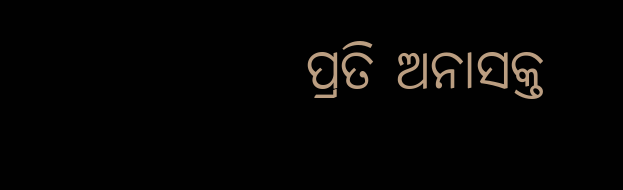ପ୍ରତି ଅନାସକ୍ତ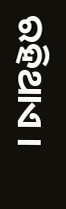ରହିଥାଏ ।